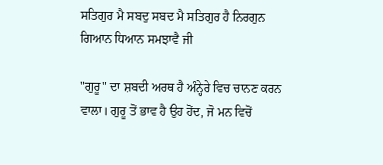ਸਤਿਗੁਰ ਮੈ ਸਬਦੁ ਸਬਦ ਮੈ ਸਤਿਗੁਰ ਹੈ ਨਿਰਗੁਨ ਗਿਆਨ ਧਿਆਨ ਸਮਝਾਵੈ ਜੀ

"ਗੁਰੂ" ਦਾ ਸ਼ਬਦੀ ਅਰਥ ਹੈ ਅੰਨ੍ਹੇਰੇ ਵਿਚ ਚਾਨਣ ਕਰਨ ਵਾਲਾ। ਗੁਰੂ ਤੋਂ ਭਾਵ ਹੈ ਉਹ ਹੋਂਦ, ਜੋ ਮਨ ਵਿਚੋਂ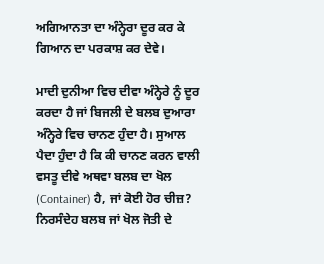ਅਗਿਆਨਤਾ ਦਾ ਅੰਨ੍ਹੇਰਾ ਦੂਰ ਕਰ ਕੇ ਗਿਆਨ ਦਾ ਪਰਕਾਸ਼ ਕਰ ਦੇਵੇ।

ਮਾਦੀ ਦੁਨੀਆ ਵਿਚ ਦੀਵਾ ਅੰਨ੍ਹੇਰੇ ਨੂੰ ਦੂਰ ਕਰਦਾ ਹੈ ਜਾਂ ਬਿਜਲੀ ਦੇ ਬਲਬ ਦੁਆਰਾ ਅੰਨ੍ਹੇਰੇ ਵਿਚ ਚਾਨਣ ਹੁੰਦਾ ਹੈ। ਸੁਆਲ ਪੈਦਾ ਹੁੰਦਾ ਹੈ ਕਿ ਕੀ ਚਾਨਣ ਕਰਨ ਵਾਲੀ ਵਸਤੂ ਦੀਵੇ ਅਥਵਾ ਬਲਬ ਦਾ ਖੋਲ (Container) ਹੈ, ਜਾਂ ਕੋਈ ਹੋਰ ਚੀਜ਼? ਨਿਰਸੰਦੇਹ ਬਲਬ ਜਾਂ ਖੋਲ ਜੋਤੀ ਦੇ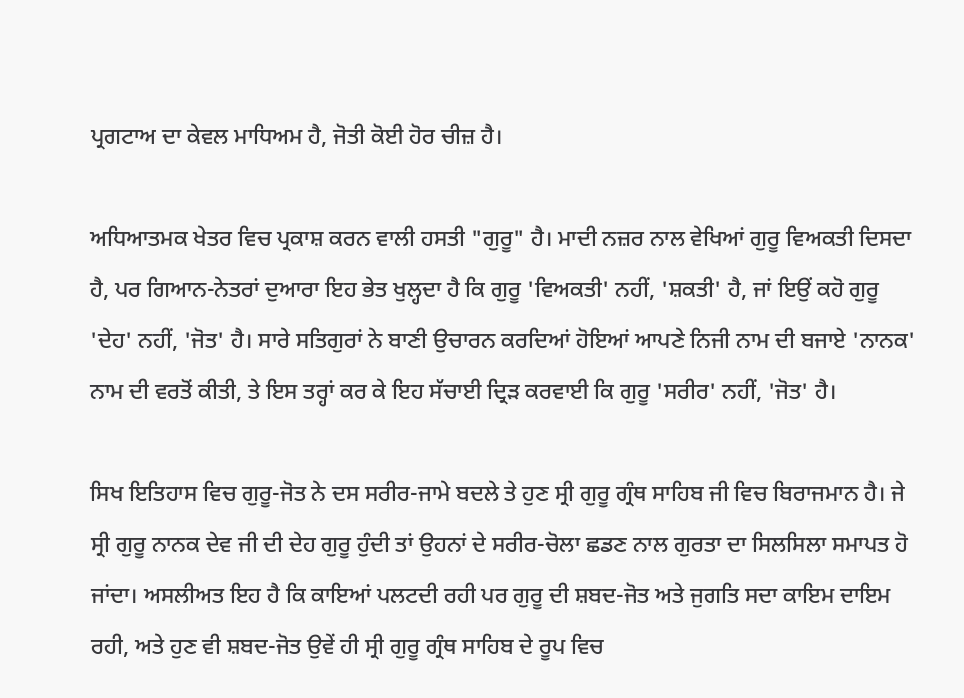ਪ੍ਰਗਟਾਅ ਦਾ ਕੇਵਲ ਮਾਧਿਅਮ ਹੈ, ਜੋਤੀ ਕੋਈ ਹੋਰ ਚੀਜ਼ ਹੈ।

ਅਧਿਆਤਮਕ ਖੇਤਰ ਵਿਚ ਪ੍ਰਕਾਸ਼ ਕਰਨ ਵਾਲੀ ਹਸਤੀ "ਗੁਰੂ" ਹੈ। ਮਾਦੀ ਨਜ਼ਰ ਨਾਲ ਵੇਖਿਆਂ ਗੁਰੂ ਵਿਅਕਤੀ ਦਿਸਦਾ ਹੈ, ਪਰ ਗਿਆਨ-ਨੇਤਰਾਂ ਦੁਆਰਾ ਇਹ ਭੇਤ ਖੁਲ੍ਹਦਾ ਹੈ ਕਿ ਗੁਰੂ 'ਵਿਅਕਤੀ' ਨਹੀਂ, 'ਸ਼ਕਤੀ' ਹੈ, ਜਾਂ ਇਉਂ ਕਹੋ ਗੁਰੂ 'ਦੇਹ' ਨਹੀਂ, 'ਜੋਤ' ਹੈ। ਸਾਰੇ ਸਤਿਗੁਰਾਂ ਨੇ ਬਾਣੀ ਉਚਾਰਨ ਕਰਦਿਆਂ ਹੋਇਆਂ ਆਪਣੇ ਨਿਜੀ ਨਾਮ ਦੀ ਬਜਾਏ 'ਨਾਨਕ' ਨਾਮ ਦੀ ਵਰਤੋਂ ਕੀਤੀ, ਤੇ ਇਸ ਤਰ੍ਹਾਂ ਕਰ ਕੇ ਇਹ ਸੱਚਾਈ ਦ੍ਰਿੜ ਕਰਵਾਈ ਕਿ ਗੁਰੂ 'ਸਰੀਰ' ਨਹੀਂ, 'ਜੋਤ' ਹੈ।

ਸਿਖ ਇਤਿਹਾਸ ਵਿਚ ਗੁਰੂ-ਜੋਤ ਨੇ ਦਸ ਸਰੀਰ-ਜਾਮੇ ਬਦਲੇ ਤੇ ਹੁਣ ਸ੍ਰੀ ਗੁਰੂ ਗ੍ਰੰਥ ਸਾਹਿਬ ਜੀ ਵਿਚ ਬਿਰਾਜਮਾਨ ਹੈ। ਜੇ ਸ੍ਰੀ ਗੁਰੂ ਨਾਨਕ ਦੇਵ ਜੀ ਦੀ ਦੇਹ ਗੁਰੂ ਹੁੰਦੀ ਤਾਂ ਉਹਨਾਂ ਦੇ ਸਰੀਰ-ਚੋਲਾ ਛਡਣ ਨਾਲ ਗੁਰਤਾ ਦਾ ਸਿਲਸਿਲਾ ਸਮਾਪਤ ਹੋ ਜਾਂਦਾ। ਅਸਲੀਅਤ ਇਹ ਹੈ ਕਿ ਕਾਇਆਂ ਪਲਟਦੀ ਰਹੀ ਪਰ ਗੁਰੂ ਦੀ ਸ਼ਬਦ-ਜੋਤ ਅਤੇ ਜੁਗਤਿ ਸਦਾ ਕਾਇਮ ਦਾਇਮ ਰਹੀ, ਅਤੇ ਹੁਣ ਵੀ ਸ਼ਬਦ-ਜੋਤ ਉਵੇਂ ਹੀ ਸ੍ਰੀ ਗੁਰੂ ਗ੍ਰੰਥ ਸਾਹਿਬ ਦੇ ਰੂਪ ਵਿਚ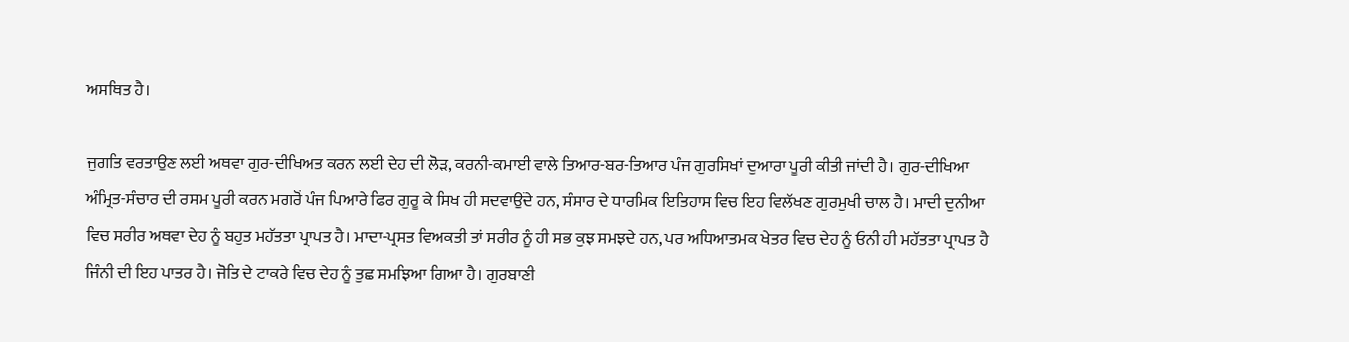ਅਸਥਿਤ ਹੈ।

ਜੁਗਤਿ ਵਰਤਾਉਣ ਲਈ ਅਥਵਾ ਗੁਰ-ਦੀਖਿਅਤ ਕਰਨ ਲਈ ਦੇਹ ਦੀ ਲੋੜ, ਕਰਨੀ-ਕਮਾਈ ਵਾਲੇ ਤਿਆਰ-ਬਰ-ਤਿਆਰ ਪੰਜ ਗੁਰਸਿਖਾਂ ਦੁਆਰਾ ਪੂਰੀ ਕੀਤੀ ਜਾਂਦੀ ਹੈ। ਗੁਰ-ਦੀਖਿਆ ਅੰਮ੍ਰਿਤ-ਸੰਚਾਰ ਦੀ ਰਸਮ ਪੂਰੀ ਕਰਨ ਮਗਰੋਂ ਪੰਜ ਪਿਆਰੇ ਫਿਰ ਗੁਰੂ ਕੇ ਸਿਖ ਹੀ ਸਦਵਾਉਂਦੇ ਹਨ, ਸੰਸਾਰ ਦੇ ਧਾਰਮਿਕ ਇਤਿਹਾਸ ਵਿਚ ਇਹ ਵਿਲੱਖਣ ਗੁਰਮੁਖੀ ਚਾਲ ਹੈ। ਮਾਦੀ ਦੁਨੀਆ ਵਿਚ ਸਰੀਰ ਅਥਵਾ ਦੇਹ ਨੂੰ ਬਹੁਤ ਮਹੱਤਤਾ ਪ੍ਰਾਪਤ ਹੈ। ਮਾਦਾ-ਪ੍ਰਸਤ ਵਿਅਕਤੀ ਤਾਂ ਸਰੀਰ ਨੂੰ ਹੀ ਸਭ ਕੁਝ ਸਮਝਦੇ ਹਨ, ਪਰ ਅਧਿਆਤਮਕ ਖੇਤਰ ਵਿਚ ਦੇਹ ਨੂੰ ਓਨੀ ਹੀ ਮਹੱਤਤਾ ਪ੍ਰਾਪਤ ਹੈ ਜਿੰਨੀ ਦੀ ਇਹ ਪਾਤਰ ਹੈ। ਜੋਤਿ ਦੇ ਟਾਕਰੇ ਵਿਚ ਦੇਹ ਨੂੰ ਤੁਛ ਸਮਝਿਆ ਗਿਆ ਹੈ। ਗੁਰਬਾਣੀ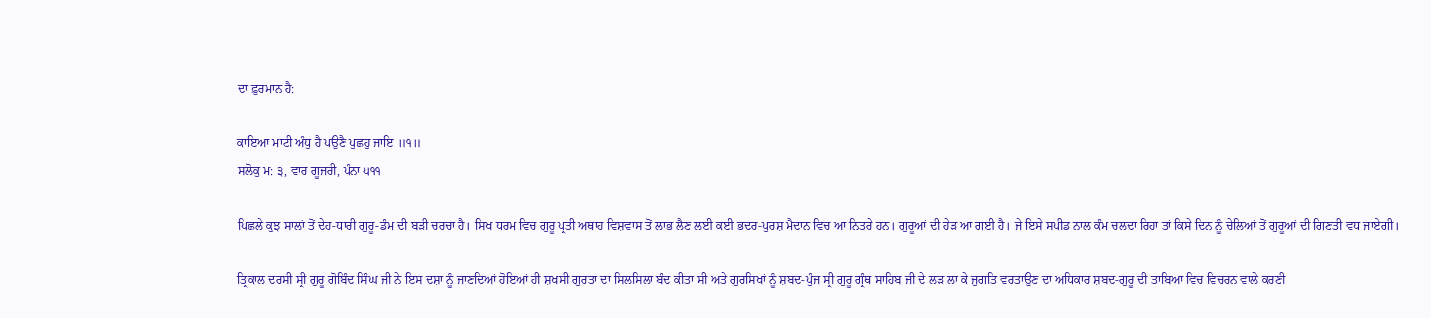ਦਾ ਫ਼ੁਰਮਾਨ ਹੈ:

ਕਾਇਆ ਮਾਟੀ ਅੰਧੁ ਹੈ ਪਉਣੈ ਪੁਛਹੁ ਜਾਇ ॥੧॥
ਸਲੋਕੁ ਮ: ੩, ਵਾਰ ਗੂਜਰੀ, ਪੰਨਾ ੫੧੧

ਪਿਛਲੇ ਕੁਝ ਸਾਲਾਂ ਤੋਂ ਦੇਹ-ਧਾਰੀ ਗੁਰੂ-ਡੰਮ ਦੀ ਬੜੀ ਚਰਚਾ ਹੈ। ਸਿਖ ਧਰਮ ਵਿਚ ਗੁਰੂ ਪ੍ਰਤੀ ਅਥਾਹ ਵਿਸ਼ਵਾਸ ਤੋਂ ਲਾਭ ਲੈਣ ਲਈ ਕਈ ਭਦਰ-ਪੁਰਸ਼ ਮੈਦਾਨ ਵਿਚ ਆ ਨਿਤਰੇ ਹਨ। ਗੁਰੂਆਂ ਦੀ ਹੇੜ ਆ ਗਈ ਹੈ। ਜੇ ਇਸੇ ਸਪੀਡ ਨਾਲ ਕੰਮ ਚਲਦਾ ਰਿਹਾ ਤਾਂ ਕਿਸੇ ਦਿਨ ਨੂੰ ਚੇਲਿਆਂ ਤੋਂ ਗੁਰੂਆਂ ਦੀ ਗਿਣਤੀ ਵਧ ਜਾਏਗੀ।

ਤ੍ਰਿਕਾਲ ਦਰਸੀ ਸ੍ਰੀ ਗੁਰੂ ਗੋਬਿੰਦ ਸਿੰਘ ਜੀ ਨੇ ਇਸ ਦਸ਼ਾ ਨੂੰ ਜਾਣਦਿਆਂ ਹੋਇਆਂ ਹੀ ਸ਼ਖਸੀ ਗੁਰਤਾ ਦਾ ਸਿਲਸਿਲਾ ਬੰਦ ਕੀਤਾ ਸੀ ਅਤੇ ਗੁਰਸਿਖਾਂ ਨੂੰ ਸ਼ਬਦ-ਪੁੰਜ ਸ੍ਰੀ ਗੁਰੂ ਗ੍ਰੰਥ ਸਾਹਿਬ ਜੀ ਦੇ ਲੜ ਲਾ ਕੇ ਜੁਗਤਿ ਵਰਤਾਉਣ ਦਾ ਅਧਿਕਾਰ ਸ਼ਬਦ-ਗੁਰੂ ਦੀ ਤਾਬਿਆ ਵਿਚ ਵਿਚਰਨ ਵਾਲੇ ਕਰਣੀ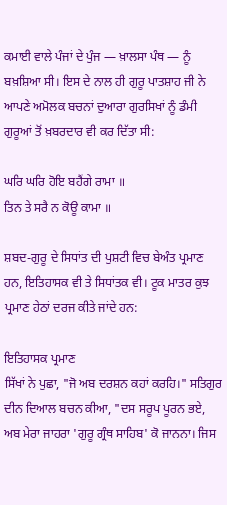ਕਮਾਈ ਵਾਲੇ ਪੰਜਾਂ ਦੇ ਪੁੰਜ — ਖ਼ਾਲਸਾ ਪੰਥ — ਨੂੰ ਬਖ਼ਸ਼ਿਆ ਸੀ। ਇਸ ਦੇ ਨਾਲ ਹੀ ਗੁਰੂ ਪਾਤਸ਼ਾਹ ਜੀ ਨੇ ਆਪਣੇ ਅਮੋਲਕ ਬਚਨਾਂ ਦੁਆਰਾ ਗੁਰਸਿਖਾਂ ਨੂੰ ਡੰਮੀ ਗੁਰੂਆਂ ਤੋਂ ਖ਼ਬਰਦਾਰ ਵੀ ਕਰ ਦਿੱਤਾ ਸੀ:

ਘਰਿ ਘਰਿ ਹੋਇ ਬਹੈਂਗੇ ਰਾਮਾ ॥
ਤਿਨ ਤੇ ਸਰੈ ਨ ਕੋਊ ਕਾਮਾ ॥

ਸ਼ਬਦ-ਗੁਰੂ ਦੇ ਸਿਧਾਂਤ ਦੀ ਪੁਸ਼ਟੀ ਵਿਚ ਬੇਅੰਤ ਪ੍ਰਮਾਣ ਹਨ, ਇਤਿਹਾਸਕ ਵੀ ਤੇ ਸਿਧਾਂਤਕ ਵੀ। ਟੂਕ ਮਾਤਰ ਕੁਝ ਪ੍ਰਮਾਣ ਹੇਠਾਂ ਦਰਜ ਕੀਤੇ ਜਾਂਦੇ ਹਨ:

ਇਤਿਹਾਸਕ ਪ੍ਰਮਾਣ
ਸਿੱਖਾਂ ਨੇ ਪੁਛਾ, "ਜੋ ਅਬ ਦਰਸ਼ਨ ਕਹਾਂ ਕਰਹਿ।" ਸਤਿਗੁਰ ਦੀਨ ਦਿਆਲ ਬਚਨ ਕੀਆ, "ਦਸ ਸਰੂਪ ਪੂਰਨ ਭਏ, ਅਬ ਮੇਰਾ ਜਾਹਰਾ 'ਗੁਰੂ ਗ੍ਰੰਥ ਸਾਹਿਬ' ਕੋ ਜਾਨਨਾ। ਜਿਸ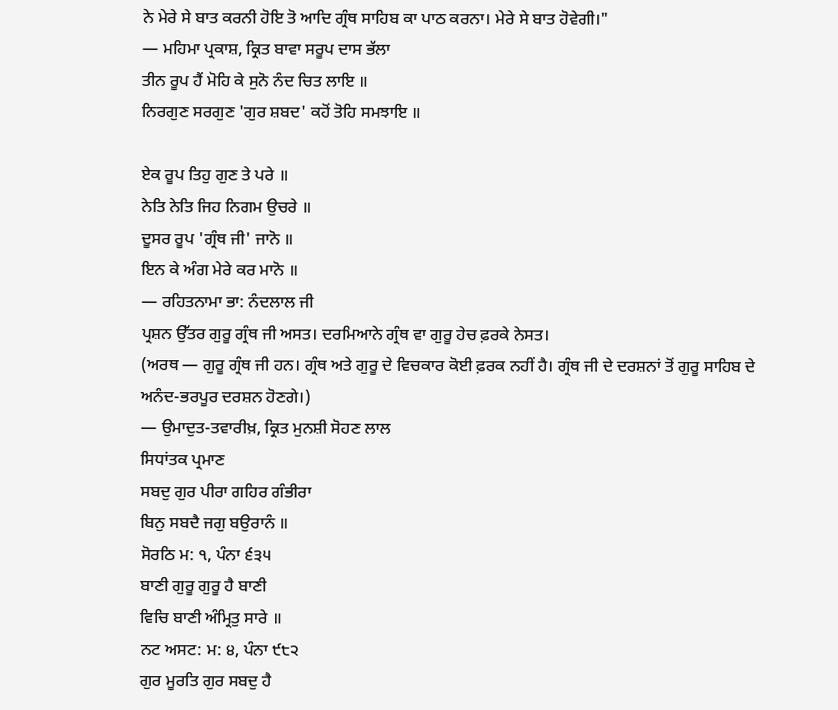ਨੇ ਮੇਰੇ ਸੇ ਬਾਤ ਕਰਨੀ ਹੋਇ ਤੋ ਆਦਿ ਗ੍ਰੰਥ ਸਾਹਿਬ ਕਾ ਪਾਠ ਕਰਨਾ। ਮੇਰੇ ਸੇ ਬਾਤ ਹੋਵੇਗੀ।"
— ਮਹਿਮਾ ਪ੍ਰਕਾਸ਼, ਕ੍ਰਿਤ ਬਾਵਾ ਸਰੂਪ ਦਾਸ ਭੱਲਾ
ਤੀਨ ਰੂਪ ਹੈਂ ਮੋਹਿ ਕੇ ਸੁਨੋ ਨੰਦ ਚਿਤ ਲਾਇ ॥
ਨਿਰਗੁਣ ਸਰਗੁਣ 'ਗੁਰ ਸ਼ਬਦ' ਕਹੋਂ ਤੋਹਿ ਸਮਝਾਇ ॥

ਏਕ ਰੂਪ ਤਿਹੁ ਗੁਣ ਤੇ ਪਰੇ ॥
ਨੇਤਿ ਨੇਤਿ ਜਿਹ ਨਿਗਮ ਉਚਰੇ ॥
ਦੂਸਰ ਰੂਪ 'ਗ੍ਰੰਥ ਜੀ' ਜਾਨੋ ॥
ਇਨ ਕੇ ਅੰਗ ਮੇਰੇ ਕਰ ਮਾਨੋ ॥
— ਰਹਿਤਨਾਮਾ ਭਾ: ਨੰਦਲਾਲ ਜੀ
ਪ੍ਰਸ਼ਨ ਉੱਤਰ ਗੁਰੂ ਗ੍ਰੰਥ ਜੀ ਅਸਤ। ਦਰਮਿਆਨੇ ਗ੍ਰੰਥ ਵਾ ਗੁਰੂ ਹੇਚ ਫ਼ਰਕੇ ਨੇਸਤ।
(ਅਰਥ — ਗੁਰੂ ਗ੍ਰੰਥ ਜੀ ਹਨ। ਗ੍ਰੰਥ ਅਤੇ ਗੁਰੂ ਦੇ ਵਿਚਕਾਰ ਕੋਈ ਫ਼ਰਕ ਨਹੀਂ ਹੈ। ਗ੍ਰੰਥ ਜੀ ਦੇ ਦਰਸ਼ਨਾਂ ਤੋਂ ਗੁਰੂ ਸਾਹਿਬ ਦੇ ਅਨੰਦ-ਭਰਪੂਰ ਦਰਸ਼ਨ ਹੋਣਗੇ।)
— ਉਮਾਦੁਤ-ਤਵਾਰੀਖ਼, ਕ੍ਰਿਤ ਮੁਨਸ਼ੀ ਸੋਹਣ ਲਾਲ
ਸਿਧਾਂਤਕ ਪ੍ਰਮਾਣ
ਸਬਦੁ ਗੁਰ ਪੀਰਾ ਗਹਿਰ ਗੰਭੀਰਾ
ਬਿਨੁ ਸਬਦੈ ਜਗੁ ਬਉਰਾਨੰ ॥
ਸੋਰਠਿ ਮ: ੧, ਪੰਨਾ ੬੩੫
ਬਾਣੀ ਗੁਰੂ ਗੁਰੂ ਹੈ ਬਾਣੀ
ਵਿਚਿ ਬਾਣੀ ਅੰਮ੍ਰਿਤੁ ਸਾਰੇ ॥
ਨਟ ਅਸਟ: ਮ: ੪, ਪੰਨਾ ੯੮੨
ਗੁਰ ਮੂਰਤਿ ਗੁਰ ਸਬਦੁ ਹੈ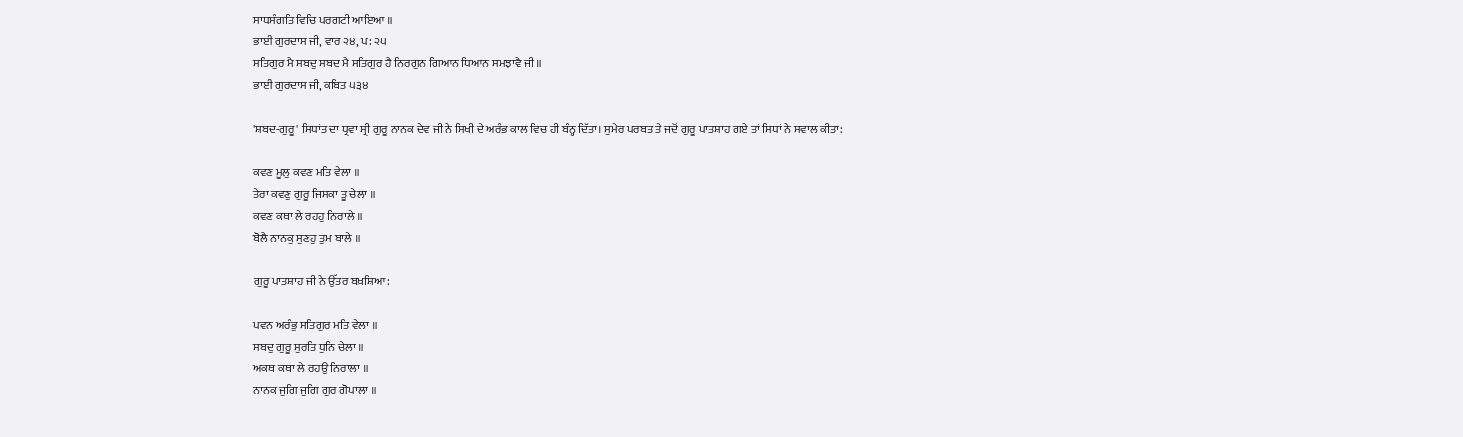ਸਾਧਸੰਗਤਿ ਵਿਚਿ ਪਰਗਟੀ ਆਇਆ ॥
ਭਾਈ ਗੁਰਦਾਸ ਜੀ, ਵਾਰ ੨੪, ਪ: ੨੫
ਸਤਿਗੁਰ ਮੈ ਸਬਦੁ ਸਬਦ ਮੈ ਸਤਿਗੁਰ ਹੈ ਨਿਰਗੁਨ ਗਿਆਨ ਧਿਆਨ ਸਮਝਾਵੈ ਜੀ ॥
ਭਾਈ ਗੁਰਦਾਸ ਜੀ, ਕਬਿਤ ੫੩੪

'ਸ਼ਬਦ-ਗੁਰੂ' ਸਿਧਾਂਤ ਦਾ ਧ੍ਰਵਾ ਸ੍ਰੀ ਗੁਰੂ ਨਾਨਕ ਦੇਵ ਜੀ ਨੇ ਸਿਖੀ ਦੇ ਅਰੰਭ ਕਾਲ ਵਿਚ ਹੀ ਬੰਨ੍ਹ ਦਿੱਤਾ। ਸੁਮੇਰ ਪਰਬਤ ਤੇ ਜਦੋਂ ਗੁਰੂ ਪਾਤਸ਼ਾਹ ਗਏ ਤਾਂ ਸਿਧਾਂ ਨੇ ਸਵਾਲ ਕੀਤਾ:

ਕਵਣ ਮੂਲੁ ਕਵਣ ਮਤਿ ਵੇਲਾ ॥
ਤੇਰਾ ਕਵਣੁ ਗੁਰੂ ਜਿਸਕਾ ਤੂ ਚੇਲਾ ॥
ਕਵਣ ਕਥਾ ਲੇ ਰਹਹੁ ਨਿਰਾਲੇ ॥
ਬੋਲੈ ਨਾਨਕੁ ਸੁਣਹੁ ਤੁਮ ਬਾਲੇ ॥

ਗੁਰੂ ਪਾਤਸ਼ਾਹ ਜੀ ਨੇ ਉੱਤਰ ਬਖ਼ਸ਼ਿਆ:

ਪਵਨ ਅਰੰਭੁ ਸਤਿਗੁਰ ਮਤਿ ਵੇਲਾ ॥
ਸਬਦੁ ਗੁਰੂ ਸੁਰਤਿ ਧੁਨਿ ਚੇਲਾ ॥
ਅਕਥ ਕਥਾ ਲੇ ਰਹਉ ਨਿਰਾਲਾ ॥
ਨਾਨਕ ਜੁਗਿ ਜੁਗਿ ਗੁਰ ਗੋਪਾਲਾ ॥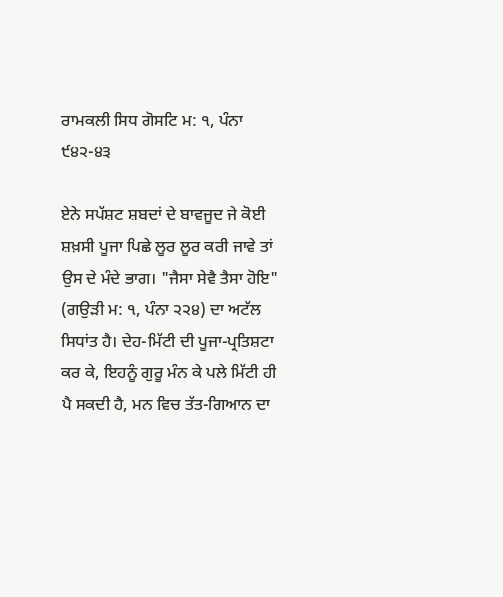ਰਾਮਕਲੀ ਸਿਧ ਗੋਸਟਿ ਮ: ੧, ਪੰਨਾ ੯੪੨-੪੩

ਏਨੇ ਸਪੱਸ਼ਟ ਸ਼ਬਦਾਂ ਦੇ ਬਾਵਜੂਦ ਜੇ ਕੋਈ ਸ਼ਖ਼ਸੀ ਪੂਜਾ ਪਿਛੇ ਲੂਰ ਲੂਰ ਕਰੀ ਜਾਵੇ ਤਾਂ ਉਸ ਦੇ ਮੰਦੇ ਭਾਗ। "ਜੈਸਾ ਸੇਵੈ ਤੈਸਾ ਹੋਇ" (ਗਉੜੀ ਮ: ੧, ਪੰਨਾ ੨੨੪) ਦਾ ਅਟੱਲ ਸਿਧਾਂਤ ਹੈ। ਦੇਹ-ਮਿੱਟੀ ਦੀ ਪੂਜਾ-ਪ੍ਰਤਿਸ਼ਟਾ ਕਰ ਕੇ, ਇਹਨੂੰ ਗੁਰੂ ਮੰਨ ਕੇ ਪਲੇ ਮਿੱਟੀ ਹੀ ਪੈ ਸਕਦੀ ਹੈ, ਮਨ ਵਿਚ ਤੱਤ-ਗਿਆਨ ਦਾ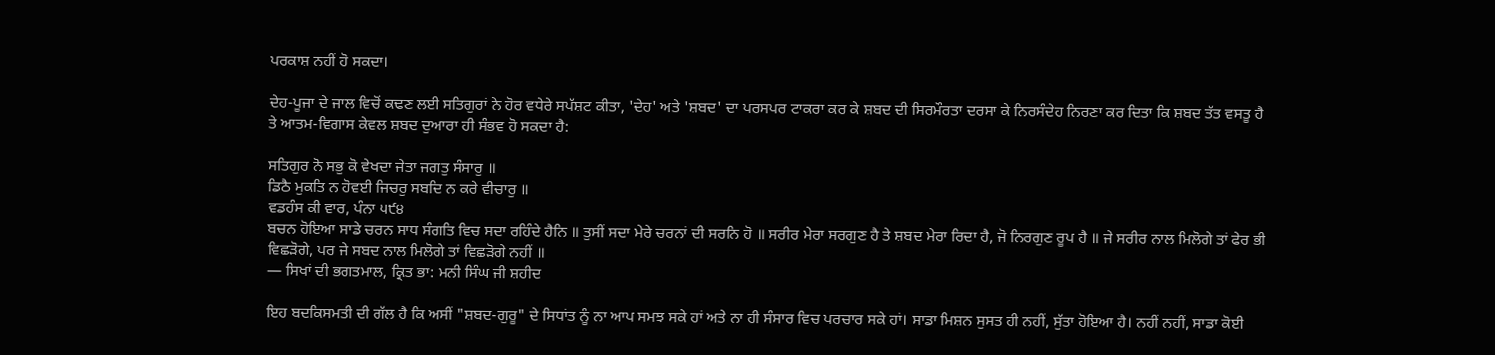ਪਰਕਾਸ਼ ਨਹੀਂ ਹੋ ਸਕਦਾ।

ਦੇਹ-ਪੂਜਾ ਦੇ ਜਾਲ ਵਿਚੋਂ ਕਢਣ ਲਈ ਸਤਿਗੁਰਾਂ ਨੇ ਹੋਰ ਵਧੇਰੇ ਸਪੱਸ਼ਟ ਕੀਤਾ, 'ਦੇਹ' ਅਤੇ 'ਸ਼ਬਦ' ਦਾ ਪਰਸਪਰ ਟਾਕਰਾ ਕਰ ਕੇ ਸ਼ਬਦ ਦੀ ਸਿਰਮੌਰਤਾ ਦਰਸਾ ਕੇ ਨਿਰਸੰਦੇਹ ਨਿਰਣਾ ਕਰ ਦਿਤਾ ਕਿ ਸ਼ਬਦ ਤੱਤ ਵਸਤੂ ਹੈ ਤੇ ਆਤਮ-ਵਿਗਾਸ ਕੇਵਲ ਸ਼ਬਦ ਦੁਆਰਾ ਹੀ ਸੰਭਵ ਹੋ ਸਕਦਾ ਹੈ:

ਸਤਿਗੁਰ ਨੋ ਸਭੁ ਕੋ ਵੇਖਦਾ ਜੇਤਾ ਜਗਤੁ ਸੰਸਾਰੁ ॥
ਡਿਠੈ ਮੁਕਤਿ ਨ ਹੋਵਈ ਜਿਚਰੁ ਸਬਦਿ ਨ ਕਰੇ ਵੀਚਾਰੁ ॥
ਵਡਹੰਸ ਕੀ ਵਾਰ, ਪੰਨਾ ੫੯੪
ਬਚਨ ਹੋਇਆ ਸਾਡੇ ਚਰਨ ਸਾਧ ਸੰਗਤਿ ਵਿਚ ਸਦਾ ਰਹਿੰਦੇ ਹੈਨਿ ॥ ਤੁਸੀਂ ਸਦਾ ਮੇਰੇ ਚਰਨਾਂ ਦੀ ਸਰਨਿ ਹੋ ॥ ਸਰੀਰ ਮੇਰਾ ਸਰਗੁਣ ਹੈ ਤੇ ਸ਼ਬਦ ਮੇਰਾ ਰਿਦਾ ਹੈ, ਜੋ ਨਿਰਗੁਣ ਰੂਪ ਹੈ ॥ ਜੇ ਸਰੀਰ ਨਾਲ ਮਿਲੋਗੇ ਤਾਂ ਫੇਰ ਭੀ ਵਿਛੜੋਗੇ, ਪਰ ਜੇ ਸਬਦ ਨਾਲ ਮਿਲੋਗੇ ਤਾਂ ਵਿਛੜੋਗੇ ਨਹੀਂ ॥
— ਸਿਖਾਂ ਦੀ ਭਗਤਮਾਲ, ਕ੍ਰਿਤ ਭਾ: ਮਨੀ ਸਿੰਘ ਜੀ ਸ਼ਹੀਦ

ਇਹ ਬਦਕਿਸਮਤੀ ਦੀ ਗੱਲ ਹੈ ਕਿ ਅਸੀਂ "ਸ਼ਬਦ-ਗੁਰੂ" ਦੇ ਸਿਧਾਂਤ ਨੂੰ ਨਾ ਆਪ ਸਮਝ ਸਕੇ ਹਾਂ ਅਤੇ ਨਾ ਹੀ ਸੰਸਾਰ ਵਿਚ ਪਰਚਾਰ ਸਕੇ ਹਾਂ। ਸਾਡਾ ਮਿਸ਼ਨ ਸੁਸਤ ਹੀ ਨਹੀਂ, ਸੁੱਤਾ ਹੋਇਆ ਹੈ। ਨਹੀਂ ਨਹੀਂ, ਸਾਡਾ ਕੋਈ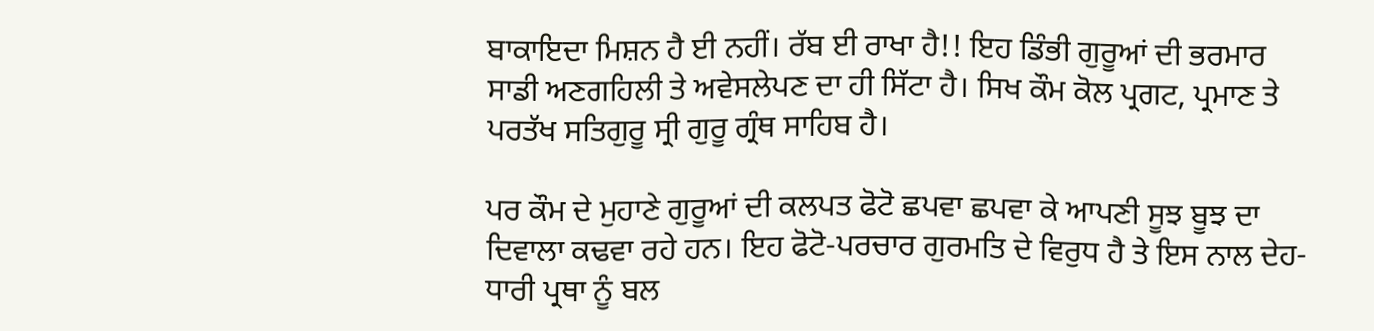ਬਾਕਾਇਦਾ ਮਿਸ਼ਨ ਹੈ ਈ ਨਹੀਂ। ਰੱਬ ਈ ਰਾਖਾ ਹੈ!! ਇਹ ਡਿੰਭੀ ਗੁਰੂਆਂ ਦੀ ਭਰਮਾਰ ਸਾਡੀ ਅਣਗਹਿਲੀ ਤੇ ਅਵੇਸਲੇਪਣ ਦਾ ਹੀ ਸਿੱਟਾ ਹੈ। ਸਿਖ ਕੌਮ ਕੋਲ ਪ੍ਰਗਟ, ਪ੍ਰਮਾਣ ਤੇ ਪਰਤੱਖ ਸਤਿਗੁਰੂ ਸ੍ਰੀ ਗੁਰੂ ਗ੍ਰੰਥ ਸਾਹਿਬ ਹੈ।

ਪਰ ਕੌਮ ਦੇ ਮੁਹਾਣੇ ਗੁਰੂਆਂ ਦੀ ਕਲਪਤ ਫੋਟੋ ਛਪਵਾ ਛਪਵਾ ਕੇ ਆਪਣੀ ਸੂਝ ਬੂਝ ਦਾ ਦਿਵਾਲਾ ਕਢਵਾ ਰਹੇ ਹਨ। ਇਹ ਫੋਟੋ-ਪਰਚਾਰ ਗੁਰਮਤਿ ਦੇ ਵਿਰੁਧ ਹੈ ਤੇ ਇਸ ਨਾਲ ਦੇਹ-ਧਾਰੀ ਪ੍ਰਥਾ ਨੂੰ ਬਲ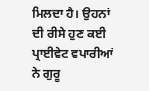ਮਿਲਦਾ ਹੈ। ਉਹਨਾਂ ਦੀ ਰੀਸੇ ਹੁਣ ਕਈ ਪ੍ਰਾਈਵੇਟ ਵਪਾਰੀਆਂ ਨੇ ਗੁਰੂ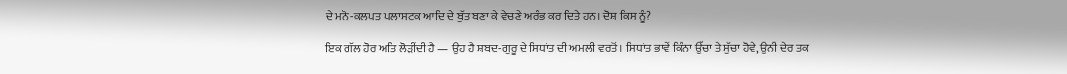ਦੇ ਮਨੋ-ਕਲਪਤ ਪਲਾਸਟਕ ਆਦਿ ਦੇ ਬੁੱਤ ਬਣਾ ਕੇ ਵੇਚਣੇ ਅਰੰਭ ਕਰ ਦਿਤੇ ਹਨ। ਦੋਸ਼ ਕਿਸ ਨੂੰ?

ਇਕ ਗੱਲ ਹੋਰ ਅਤਿ ਲੋੜੀਂਦੀ ਹੈ — ਉਹ ਹੈ ਸ਼ਬਦ-ਗੁਰੂ ਦੇ ਸਿਧਾਂਤ ਦੀ ਅਮਲੀ ਵਰਤੋਂ। ਸਿਧਾਂਤ ਭਾਵੇਂ ਕਿੰਨਾ ਉੱਚਾ ਤੇ ਸੁੱਚਾ ਹੋਵੇ, ਉਨੀ ਦੇਰ ਤਕ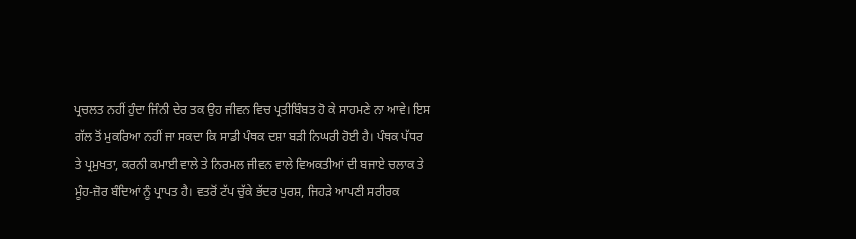ਪ੍ਰਚਲਤ ਨਹੀਂ ਹੁੰਦਾ ਜਿੰਨੀ ਦੇਰ ਤਕ ਉਹ ਜੀਵਨ ਵਿਚ ਪ੍ਰਤੀਬਿੰਬਤ ਹੋ ਕੇ ਸਾਹਮਣੇ ਨਾ ਆਵੇ। ਇਸ ਗੱਲ ਤੋਂ ਮੁਕਰਿਆ ਨਹੀਂ ਜਾ ਸਕਦਾ ਕਿ ਸਾਡੀ ਪੰਥਕ ਦਸ਼ਾ ਬੜੀ ਨਿਘਰੀ ਹੋਈ ਹੈ। ਪੰਥਕ ਪੱਧਰ ਤੇ ਪ੍ਰਮੁਖਤਾ, ਕਰਨੀ ਕਮਾਈ ਵਾਲੇ ਤੇ ਨਿਰਮਲ ਜੀਵਨ ਵਾਲੇ ਵਿਅਕਤੀਆਂ ਦੀ ਬਜਾਏ ਚਲਾਕ ਤੇ ਮੂੰਹ-ਜ਼ੋਰ ਬੰਦਿਆਂ ਨੂੰ ਪ੍ਰਾਪਤ ਹੈ। ਵਤਰੋਂ ਟੱਪ ਚੁੱਕੇ ਭੱਦਰ ਪੁਰਸ਼, ਜਿਹੜੇ ਆਪਣੀ ਸਰੀਰਕ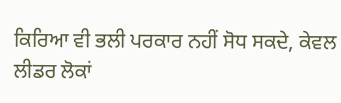ਕਿਰਿਆ ਵੀ ਭਲੀ ਪਰਕਾਰ ਨਹੀਂ ਸੋਧ ਸਕਦੇ, ਕੇਵਲ ਲੀਡਰ ਲੋਕਾਂ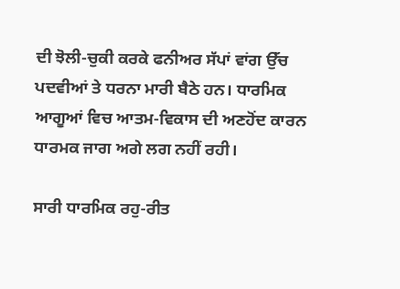ਦੀ ਝੋਲੀ-ਚੁਕੀ ਕਰਕੇ ਫਨੀਅਰ ਸੱਪਾਂ ਵਾਂਗ ਉੱਚ ਪਦਵੀਆਂ ਤੇ ਧਰਨਾ ਮਾਰੀ ਬੈਠੇ ਹਨ। ਧਾਰਮਿਕ ਆਗੂਆਂ ਵਿਚ ਆਤਮ-ਵਿਕਾਸ ਦੀ ਅਣਹੋਂਦ ਕਾਰਨ ਧਾਰਮਕ ਜਾਗ ਅਗੇ ਲਗ ਨਹੀਂ ਰਹੀ।

ਸਾਰੀ ਧਾਰਮਿਕ ਰਹੁ-ਰੀਤ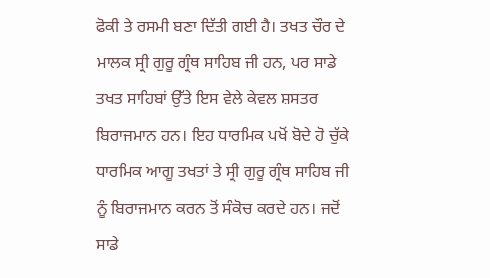ਫੋਕੀ ਤੇ ਰਸਮੀ ਬਣਾ ਦਿੱਤੀ ਗਈ ਹੈ। ਤਖਤ ਚੌਰ ਦੇ ਮਾਲਕ ਸ੍ਰੀ ਗੁਰੂ ਗ੍ਰੰਥ ਸਾਹਿਬ ਜੀ ਹਨ, ਪਰ ਸਾਡੇ ਤਖਤ ਸਾਹਿਬਾਂ ਉੱਤੇ ਇਸ ਵੇਲੇ ਕੇਵਲ ਸ਼ਸਤਰ ਬਿਰਾਜਮਾਨ ਹਨ। ਇਹ ਧਾਰਮਿਕ ਪਖੋਂ ਬੋਦੇ ਹੋ ਚੁੱਕੇ ਧਾਰਮਿਕ ਆਗੂ ਤਖਤਾਂ ਤੇ ਸ੍ਰੀ ਗੁਰੂ ਗ੍ਰੰਥ ਸਾਹਿਬ ਜੀ ਨੂੰ ਬਿਰਾਜਮਾਨ ਕਰਨ ਤੋਂ ਸੰਕੋਚ ਕਰਦੇ ਹਨ। ਜਦੋਂ ਸਾਡੇ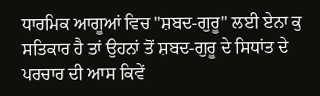ਧਾਰਮਿਕ ਆਗੂਆਂ ਵਿਚ "ਸ਼ਬਦ-ਗੁਰੂ" ਲਈ ਏਨਾ ਕੁ ਸਤਿਕਾਰ ਹੈ ਤਾਂ ਉਹਨਾਂ ਤੋਂ ਸ਼ਬਦ-ਗੁਰੂ ਦੇ ਸਿਧਾਂਤ ਦੇ ਪਰਚਾਰ ਦੀ ਆਸ ਕਿਵੇਂ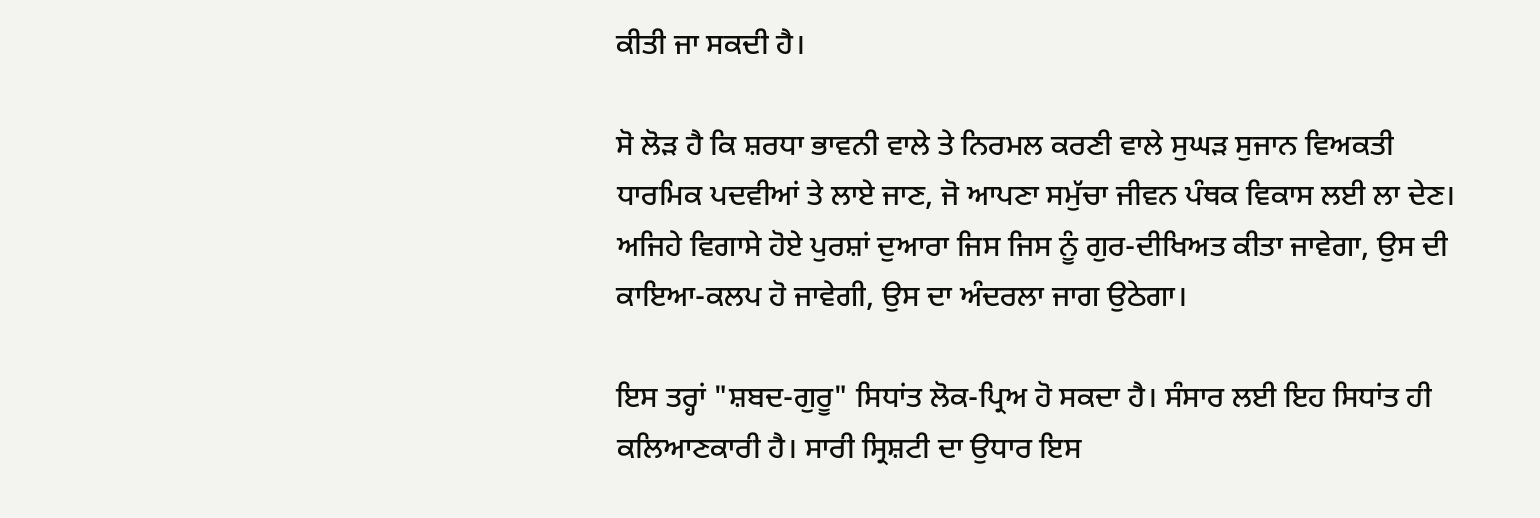ਕੀਤੀ ਜਾ ਸਕਦੀ ਹੈ।

ਸੋ ਲੋੜ ਹੈ ਕਿ ਸ਼ਰਧਾ ਭਾਵਨੀ ਵਾਲੇ ਤੇ ਨਿਰਮਲ ਕਰਣੀ ਵਾਲੇ ਸੁਘੜ ਸੁਜਾਨ ਵਿਅਕਤੀ ਧਾਰਮਿਕ ਪਦਵੀਆਂ ਤੇ ਲਾਏ ਜਾਣ, ਜੋ ਆਪਣਾ ਸਮੁੱਚਾ ਜੀਵਨ ਪੰਥਕ ਵਿਕਾਸ ਲਈ ਲਾ ਦੇਣ। ਅਜਿਹੇ ਵਿਗਾਸੇ ਹੋਏ ਪੁਰਸ਼ਾਂ ਦੁਆਰਾ ਜਿਸ ਜਿਸ ਨੂੰ ਗੁਰ-ਦੀਖਿਅਤ ਕੀਤਾ ਜਾਵੇਗਾ, ਉਸ ਦੀ ਕਾਇਆ-ਕਲਪ ਹੋ ਜਾਵੇਗੀ, ਉਸ ਦਾ ਅੰਦਰਲਾ ਜਾਗ ਉਠੇਗਾ।

ਇਸ ਤਰ੍ਹਾਂ "ਸ਼ਬਦ-ਗੁਰੂ" ਸਿਧਾਂਤ ਲੋਕ-ਪ੍ਰਿਅ ਹੋ ਸਕਦਾ ਹੈ। ਸੰਸਾਰ ਲਈ ਇਹ ਸਿਧਾਂਤ ਹੀ ਕਲਿਆਣਕਾਰੀ ਹੈ। ਸਾਰੀ ਸ੍ਰਿਸ਼ਟੀ ਦਾ ਉਧਾਰ ਇਸ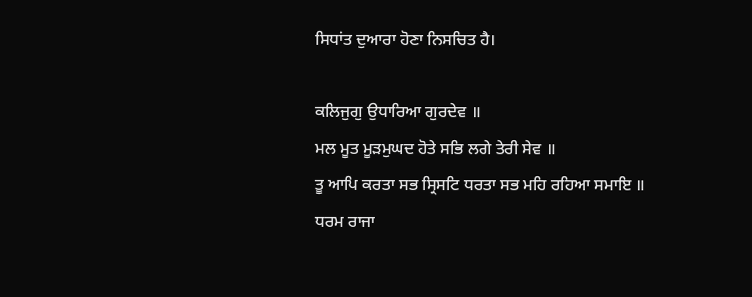ਸਿਧਾਂਤ ਦੁਆਰਾ ਹੋਣਾ ਨਿਸਚਿਤ ਹੈ।

ਕਲਿਜੁਗੁ ਉਧਾਰਿਆ ਗੁਰਦੇਵ ॥
ਮਲ ਮੂਤ ਮੂੜਮੁਘਦ ਹੋਤੇ ਸਭਿ ਲਗੇ ਤੇਰੀ ਸੇਵ ॥
ਤੂ ਆਪਿ ਕਰਤਾ ਸਭ ਸ੍ਰਿਸਟਿ ਧਰਤਾ ਸਭ ਮਹਿ ਰਹਿਆ ਸਮਾਇ ॥
ਧਰਮ ਰਾਜਾ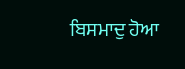ਬਿਸਮਾਦੁ ਹੋਆ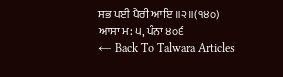ਸਭ ਪਈ ਪੈਰੀ ਆਇ ॥੨॥(੧੪੦)
ਆਸਾ ਮ: ੫, ਪੰਨਾ ੪੦੬
← Back To Talwara Articles